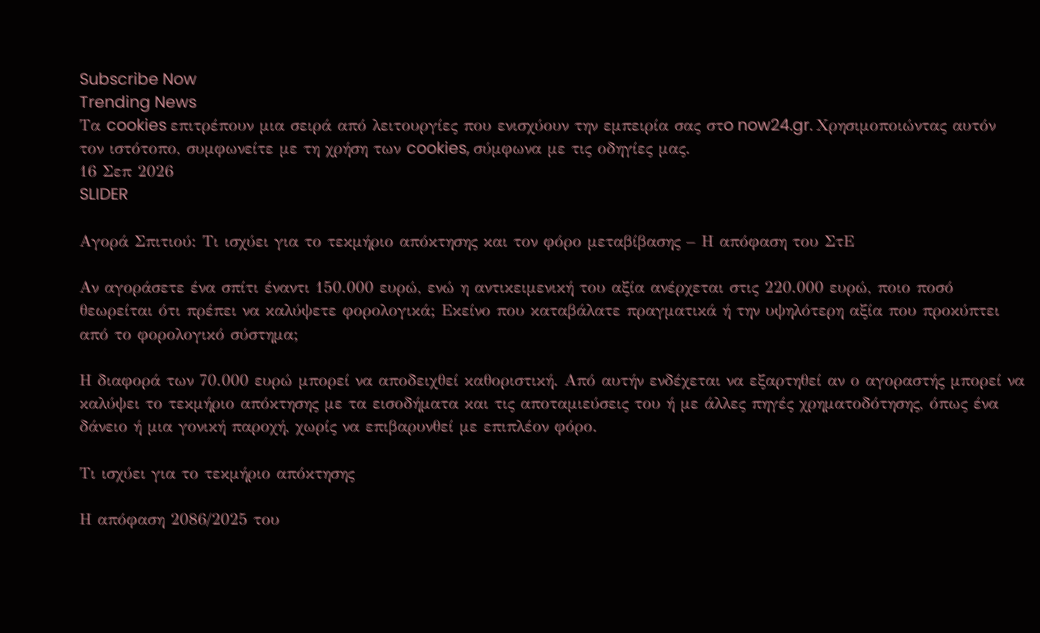Subscribe Now
Trending News
Τα cookies επιτρέπουν μια σειρά από λειτουργίες που ενισχύουν την εμπειρία σας στo now24.gr. Χρησιμοποιώντας αυτόν τον ιστότοπο, συμφωνείτε με τη χρήση των cookies, σύμφωνα με τις οδηγίες μας.
16 Σεπ 2026
SLIDER

Αγορά Σπιτιού: Τι ισχύει για το τεκμήριο απόκτησης και τον φόρο μεταβίβασης – Η απόφαση του ΣτΕ

Αν αγοράσετε ένα σπίτι έναντι 150.000 ευρώ, ενώ η αντικειμενική του αξία ανέρχεται στις 220.000 ευρώ, ποιο ποσό θεωρείται ότι πρέπει να καλύψετε φορολογικά; Εκείνο που καταβάλατε πραγματικά ή την υψηλότερη αξία που προκύπτει από το φορολογικό σύστημα;

Η διαφορά των 70.000 ευρώ μπορεί να αποδειχθεί καθοριστική. Από αυτήν ενδέχεται να εξαρτηθεί αν ο αγοραστής μπορεί να καλύψει το τεκμήριο απόκτησης με τα εισοδήματα και τις αποταμιεύσεις του ή με άλλες πηγές χρηματοδότησης, όπως ένα δάνειο ή μια γονική παροχή, χωρίς να επιβαρυνθεί με επιπλέον φόρο.

Τι ισχύει για το τεκμήριο απόκτησης

Η απόφαση 2086/2025 του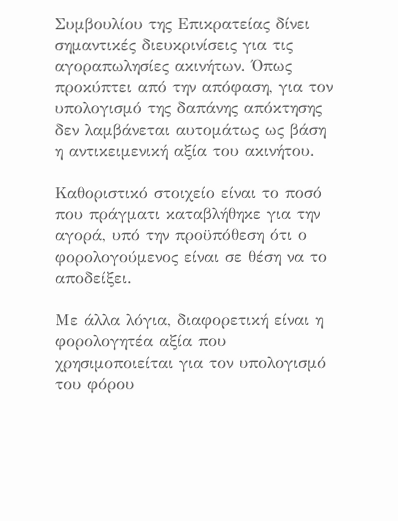Συμβουλίου της Επικρατείας δίνει σημαντικές διευκρινίσεις για τις αγοραπωλησίες ακινήτων. Όπως προκύπτει από την απόφαση, για τον υπολογισμό της δαπάνης απόκτησης δεν λαμβάνεται αυτομάτως ως βάση η αντικειμενική αξία του ακινήτου.

Καθοριστικό στοιχείο είναι το ποσό που πράγματι καταβλήθηκε για την αγορά, υπό την προϋπόθεση ότι ο φορολογούμενος είναι σε θέση να το αποδείξει.

Με άλλα λόγια, διαφορετική είναι η φορολογητέα αξία που χρησιμοποιείται για τον υπολογισμό του φόρου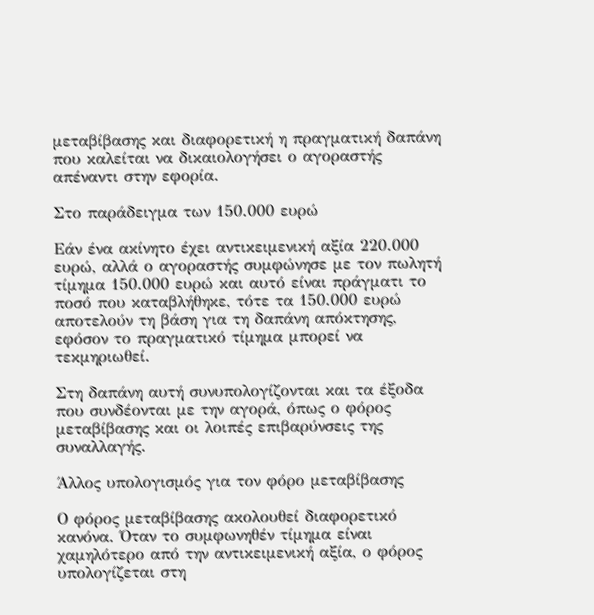μεταβίβασης και διαφορετική η πραγματική δαπάνη που καλείται να δικαιολογήσει ο αγοραστής απέναντι στην εφορία.

Στο παράδειγμα των 150.000 ευρώ

Εάν ένα ακίνητο έχει αντικειμενική αξία 220.000 ευρώ, αλλά ο αγοραστής συμφώνησε με τον πωλητή τίμημα 150.000 ευρώ και αυτό είναι πράγματι το ποσό που καταβλήθηκε, τότε τα 150.000 ευρώ αποτελούν τη βάση για τη δαπάνη απόκτησης, εφόσον το πραγματικό τίμημα μπορεί να τεκμηριωθεί.

Στη δαπάνη αυτή συνυπολογίζονται και τα έξοδα που συνδέονται με την αγορά, όπως ο φόρος μεταβίβασης και οι λοιπές επιβαρύνσεις της συναλλαγής.

Άλλος υπολογισμός για τον φόρο μεταβίβασης

Ο φόρος μεταβίβασης ακολουθεί διαφορετικό κανόνα. Όταν το συμφωνηθέν τίμημα είναι χαμηλότερο από την αντικειμενική αξία, ο φόρος υπολογίζεται στη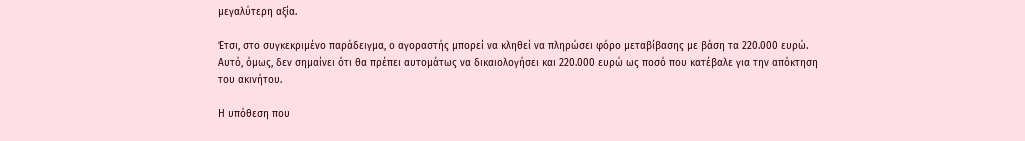μεγαλύτερη αξία.

Έτσι, στο συγκεκριμένο παράδειγμα, ο αγοραστής μπορεί να κληθεί να πληρώσει φόρο μεταβίβασης με βάση τα 220.000 ευρώ. Αυτό, όμως, δεν σημαίνει ότι θα πρέπει αυτομάτως να δικαιολογήσει και 220.000 ευρώ ως ποσό που κατέβαλε για την απόκτηση του ακινήτου.

Η υπόθεση που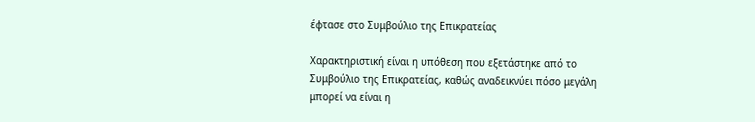έφτασε στο Συμβούλιο της Επικρατείας

Χαρακτηριστική είναι η υπόθεση που εξετάστηκε από το Συμβούλιο της Επικρατείας, καθώς αναδεικνύει πόσο μεγάλη μπορεί να είναι η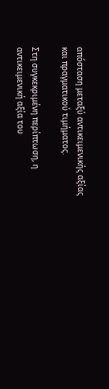απόσταση μεταξύ αντικειμενικής αξίας και πραγματικού τιμήματος.

Στη συγκεκριμένη περίπτωση, η αντικειμενική αξία του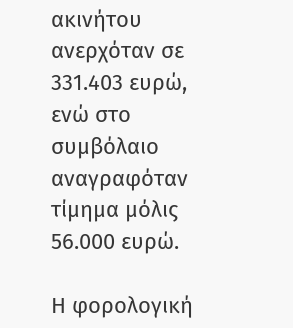ακινήτου ανερχόταν σε 331.403 ευρώ, ενώ στο συμβόλαιο αναγραφόταν τίμημα μόλις 56.000 ευρώ.

Η φορολογική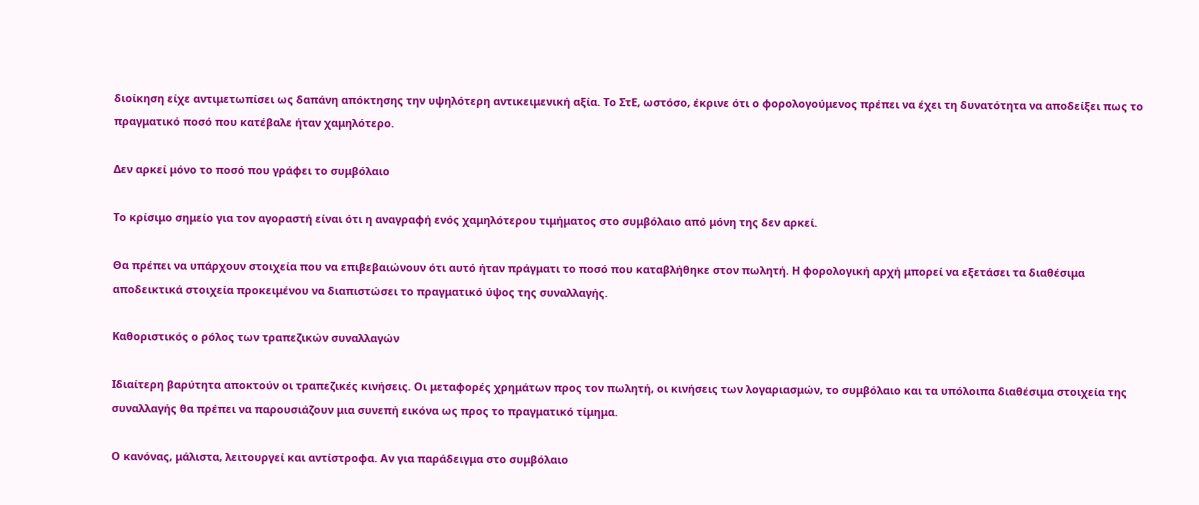διοίκηση είχε αντιμετωπίσει ως δαπάνη απόκτησης την υψηλότερη αντικειμενική αξία. Το ΣτΕ, ωστόσο, έκρινε ότι ο φορολογούμενος πρέπει να έχει τη δυνατότητα να αποδείξει πως το πραγματικό ποσό που κατέβαλε ήταν χαμηλότερο.

Δεν αρκεί μόνο το ποσό που γράφει το συμβόλαιο

Το κρίσιμο σημείο για τον αγοραστή είναι ότι η αναγραφή ενός χαμηλότερου τιμήματος στο συμβόλαιο από μόνη της δεν αρκεί.

Θα πρέπει να υπάρχουν στοιχεία που να επιβεβαιώνουν ότι αυτό ήταν πράγματι το ποσό που καταβλήθηκε στον πωλητή. Η φορολογική αρχή μπορεί να εξετάσει τα διαθέσιμα αποδεικτικά στοιχεία προκειμένου να διαπιστώσει το πραγματικό ύψος της συναλλαγής.

Καθοριστικός ο ρόλος των τραπεζικών συναλλαγών

Ιδιαίτερη βαρύτητα αποκτούν οι τραπεζικές κινήσεις. Οι μεταφορές χρημάτων προς τον πωλητή, οι κινήσεις των λογαριασμών, το συμβόλαιο και τα υπόλοιπα διαθέσιμα στοιχεία της συναλλαγής θα πρέπει να παρουσιάζουν μια συνεπή εικόνα ως προς το πραγματικό τίμημα.

Ο κανόνας, μάλιστα, λειτουργεί και αντίστροφα. Αν για παράδειγμα στο συμβόλαιο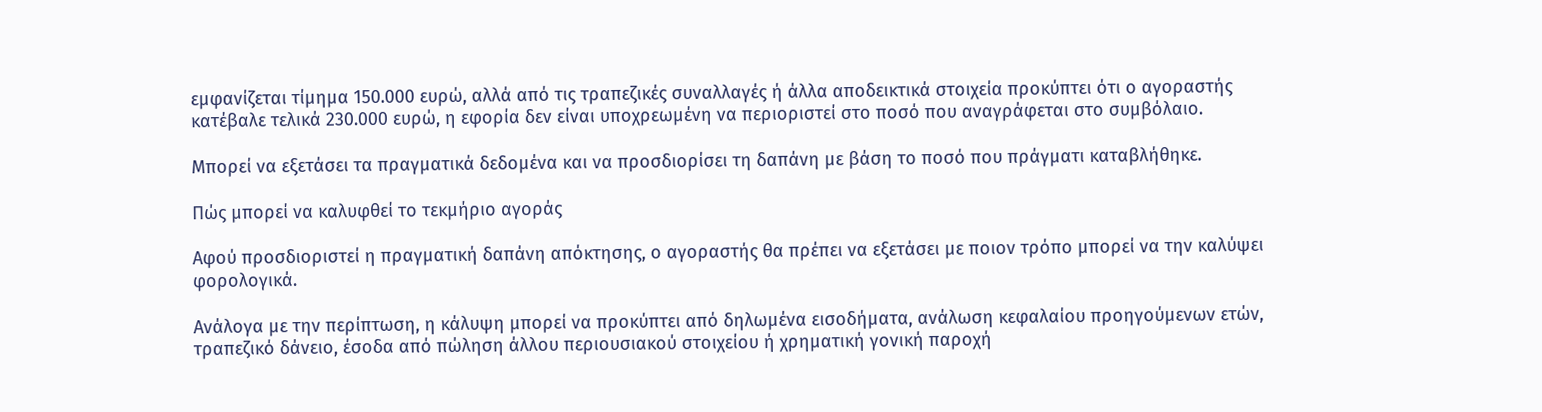εμφανίζεται τίμημα 150.000 ευρώ, αλλά από τις τραπεζικές συναλλαγές ή άλλα αποδεικτικά στοιχεία προκύπτει ότι ο αγοραστής κατέβαλε τελικά 230.000 ευρώ, η εφορία δεν είναι υποχρεωμένη να περιοριστεί στο ποσό που αναγράφεται στο συμβόλαιο.

Μπορεί να εξετάσει τα πραγματικά δεδομένα και να προσδιορίσει τη δαπάνη με βάση το ποσό που πράγματι καταβλήθηκε.

Πώς μπορεί να καλυφθεί το τεκμήριο αγοράς

Αφού προσδιοριστεί η πραγματική δαπάνη απόκτησης, ο αγοραστής θα πρέπει να εξετάσει με ποιον τρόπο μπορεί να την καλύψει φορολογικά.

Ανάλογα με την περίπτωση, η κάλυψη μπορεί να προκύπτει από δηλωμένα εισοδήματα, ανάλωση κεφαλαίου προηγούμενων ετών, τραπεζικό δάνειο, έσοδα από πώληση άλλου περιουσιακού στοιχείου ή χρηματική γονική παροχή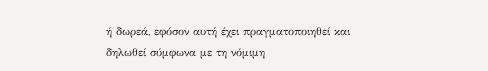ή δωρεά, εφόσον αυτή έχει πραγματοποιηθεί και δηλωθεί σύμφωνα με τη νόμιμη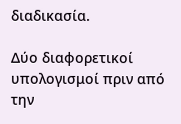διαδικασία.

Δύο διαφορετικοί υπολογισμοί πριν από την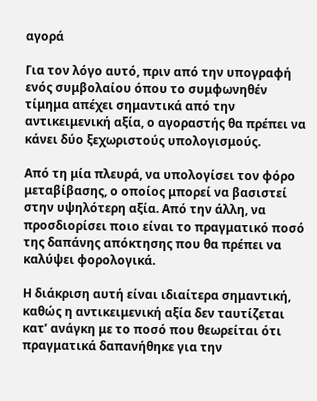αγορά

Για τον λόγο αυτό, πριν από την υπογραφή ενός συμβολαίου όπου το συμφωνηθέν τίμημα απέχει σημαντικά από την αντικειμενική αξία, ο αγοραστής θα πρέπει να κάνει δύο ξεχωριστούς υπολογισμούς.

Από τη μία πλευρά, να υπολογίσει τον φόρο μεταβίβασης, ο οποίος μπορεί να βασιστεί στην υψηλότερη αξία. Από την άλλη, να προσδιορίσει ποιο είναι το πραγματικό ποσό της δαπάνης απόκτησης που θα πρέπει να καλύψει φορολογικά.

Η διάκριση αυτή είναι ιδιαίτερα σημαντική, καθώς η αντικειμενική αξία δεν ταυτίζεται κατ’ ανάγκη με το ποσό που θεωρείται ότι πραγματικά δαπανήθηκε για την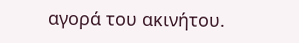αγορά του ακινήτου.